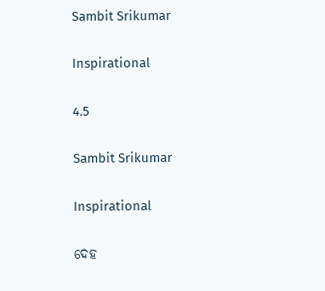Sambit Srikumar

Inspirational

4.5

Sambit Srikumar

Inspirational

ଦେହ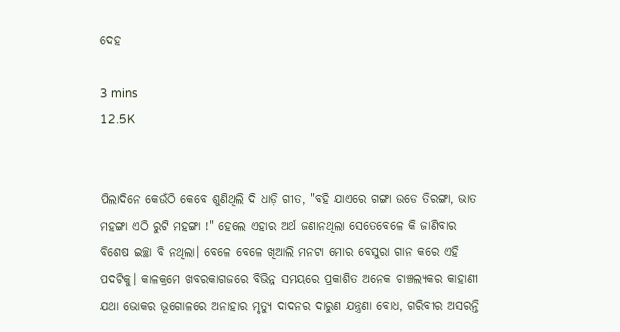ଦେହ

3 mins
12.5K


ପିଲାଦିନେ କେଉଁଠି କେବେ ଶୁଣିଥିଲି ଦି ଧାଡ଼ି ଗୀତ, "ବହି ଯାଏରେ ଗଙ୍ଗା ଉଡେ ତିରଙ୍ଗା, ଭାତ ମହଙ୍ଗା ଏଠି ରୁଟି ମହଙ୍ଗା !" ହେଲେ ଏହାର ଅର୍ଥ ଜଣାନଥିଲା ସେତେବେଳେ କି ଜାଣିବାର ବିଶେଷ ଇଚ୍ଛା ବି ନଥିଲା। ବେଳେ ବେଳେ ଖିଆଲି ମନଟା ମୋର ବେସୁରା ଗାନ କରେ ଏହି ପଦଟିକୁ। କାଳକ୍ରମେ ଖବରକାଗଜରେ ବିଭିନ୍ନ ସମୟରେ ପ୍ରକାଶିତ ଅନେକ ଚାଞ୍ଚଲ୍ୟକର କାହାଣୀ ଯଥା ଭୋକର ଭୂଗୋଳରେ ଅନାହାର ମୃତ୍ୟୁ ଦାଦନର ଦାରୁଣ ଯନ୍ତ୍ରଣା ବୋଧ, ଗରିବୀର ଅସରନ୍ତି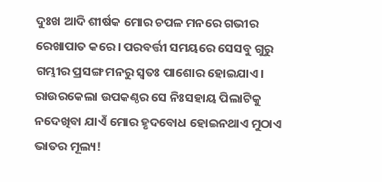ଦୁଃଖ ଆଦି ଶୀର୍ଷକ ମୋର ଚପଳ ମନରେ ଗଭୀର ରେଖାପାତ କରେ। ପରବର୍ତ୍ତୀ ସମୟରେ ସେସବୁ ଗୁରୁ ଗମ୍ଭୀର ପ୍ରସଙ୍ଗ ମନରୁ ସ୍ଵତଃ ପାଶୋର ହୋଇଯାଏ। ରାଉରକେଲା ଉପକଣ୍ଠର ସେ ନିଃସହାୟ ପିଲାଟିକୁ ନଦେଖିବା ଯାଏଁ ମୋର ହୃଦବୋଧ ହୋଇନଥାଏ ମୁଠାଏ ଭାତର ମୂଲ୍ୟ!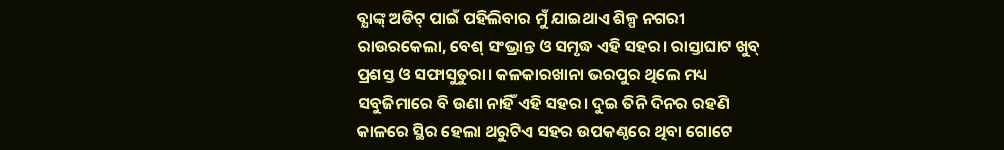ବ୍ଯାଙ୍କ୍ ଅଡିଟ୍ ପାଇଁ ପହିଲିବାର ମୁଁ ଯାଇଥାଏ ଶିଳ୍ପ ନଗରୀ ରାଉରକେଲା, ବେଶ୍ ସଂଭ୍ରାନ୍ତ ଓ ସମୃଦ୍ଧ ଏହି ସହର। ରାସ୍ତାଘାଟ ଖୁବ୍ ପ୍ରଶସ୍ତ ଓ ସଫାସୁତୁରା। କଳକାରଖାନା ଭରପୁର ଥିଲେ ମଧ୍ୟ ସବୁଜିମାରେ ବି ଉଣା ନାହିଁ ଏହି ସହର। ଦୁଇ ତିନି ଦିନର ରହଣି କାଳରେ ସ୍ଥିର ହେଲା ଥରୁଟିଏ ସହର ଉପକଣ୍ଠରେ ଥିବା ଗୋଟେ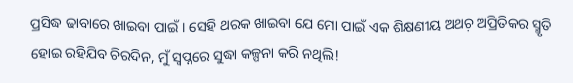ପ୍ରସିଦ୍ଧ ଢାବାରେ ଖାଇବା ପାଇଁ। ସେହି ଥରକ ଖାଇବା ଯେ ମୋ ପାଇଁ ଏକ ଶିକ୍ଷଣୀୟ ଅଥଚ଼ ଅପ୍ରିତିକର ସ୍ମୃତି ହୋଇ ରହିଯିବ ଚିରଦିନ, ମୁଁ ସ୍ଵପ୍ନରେ ସୁଦ୍ଧା କଳ୍ପନା କରି ନଥିଲି!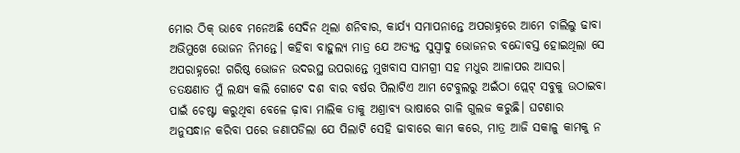ମୋର ଠିକ୍ ଭାବେ ମନେଅଛି ସେଦିନ ଥିଲା ଶନିବାର, କାର୍ଯ୍ୟ ସମାପନାନ୍ତେ ଅପରାହ୍ନରେ ଆମେ ଚାଲିଲୁ ଢାବା ଅଭିମୁଖେ ଭୋଜନ ନିମନ୍ତେ। କହିବା ବାହୁଲ୍ୟ ମାତ୍ର ଯେ ଅତ୍ୟନ୍ତ ସୁସ୍ବାଦୁ ଭୋଜନର ବନ୍ଦୋବସ୍ତ ହୋଇଥିଲା ସେ ଅପରାହ୍ନରେ! ଗରିଷ୍ଠ ଭୋଜନ ଉଦରସ୍ଥ ଉପରାନ୍ତେ ମୁଖବାସ ସାମଗ୍ରୀ ସହ ମଧୁର ଆଳାପର ଆସର। ତତକ୍ଷଣାତ ମୁଁ ଲକ୍ଷ୍ଯ କଲି ଗୋଟେ ଦଶ ବାର ବର୍ଷର ପିଲାଟିଏ ଆମ ଟେବୁଲରୁ ଅଇଁଠା ପ୍ଲେଟ୍ ସବୁକୁ ଉଠାଇବା ପାଇଁ ଚେଷ୍ଟା କରୁଥିବା ବେଳେ ଢ଼ାବା ମାଲିକ ତାକୁ ଅଶ୍ରାବ୍ଯ ଭାଷାରେ ଗାଳି ଗୁଲଜ କରୁଛି। ଘଟଣାର ଅନୁସନ୍ଧାନ କରିବା ପରେ ଜଣାପଡିଲା ଯେ ପିଲାଟି ସେହି ଢାବାରେ କାମ କରେ, ମାତ୍ର ଆଜି ସକାଳୁ କାମକୁ ନ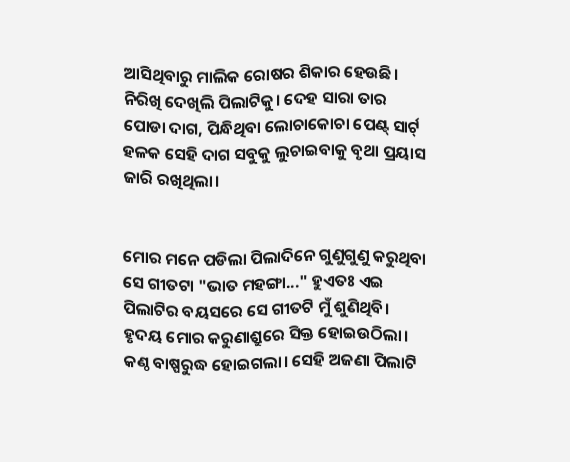ଆସିଥିବାରୁ ମାଲିକ ରୋଷର ଶିକାର ହେଉଛି। ନିରିଖି ଦେଖିଲି ପିଲାଟିକୁ। ଦେହ ସାରା ତାର ପୋଡା ଦାଗ, ପିନ୍ଧିଥିବା ଲୋଚାକୋଚା ପେଣ୍ଟ୍ ସାର୍ଟ୍ ହଳକ ସେହି ଦାଗ ସବୁକୁ ଲୁଚାଇବାକୁ ବୃଥା ପ୍ରୟାସ ଜାରି ରଖିଥିଲା।


ମୋର ମନେ ପଡିଲା ପିଲାଦିନେ ଗୁଣୁଗୁଣୁ କରୁଥିବା ସେ ଗୀତଟା "ଭାତ ମହଙ୍ଗା..." ହୁଏତଃ ଏଇ ପିଲାଟିର ବୟସରେ ସେ ଗୀତଟି ମୁଁ ଶୁଣିଥିବି। ହୃଦୟ ମୋର କରୁଣାଶ୍ରୁରେ ସିକ୍ତ ହୋଇଉଠିଲା। କଣ୍ଠ ବାଷ୍ପରୁଦ୍ଧ ହୋଇଗଲା। ସେହି ଅଜଣା ପିଲାଟି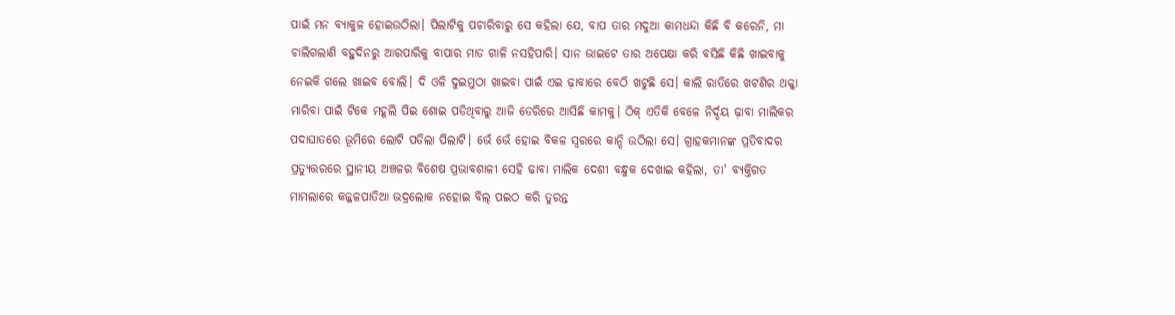ପାଇଁ ମନ ବ୍ୟାକୁଳ ହୋଇଉଠିଲା। ପିଲାଟିକୁ ପଚାରିବାରୁ ସେ କହିଲା ଯେ, ବାପ ତାର ମଦୁଆ କାମଧନ୍ଦା କିଛି ବି କରେନି, ମା ଚାଲିଗଲାଣି ବହୁଦିନରୁ ଆରପାରିକୁ ବାପାର ମାଡ ଗାଳି ନସହିପାରି। ସାନ ଭାଇଟେ ତାର ଅପେକ୍ଷା କରି ବସିଛି କିଛି ଖାଇବାକୁ ନେଇକି ଗଲେ ଖାଇବ ବୋଲି। ଦି ଓଳି ଦୁଇମୁଠା ଖାଇବା ପାଇଁ ଏଇ ଢ଼ାବାରେ ବେଠି ଖଟୁଛି ସେ। କାଲି ରାତିରେ ଖଟଣିର ଥକ୍କା ମାରିବା ପାଇଁ ଟିକେ ମହୂଲି ପିଇ ଶୋଇ ପଡିଥିବାରୁ ଆଜି ଡେରିରେ ଆସିଛି କାମକୁ। ଠିକ୍ ଏତିକି ବେଳେ ନିର୍ଦ୍ଦୟ ଢ଼ାବା ମାଲିକର ପଦାଘାତରେ ଭୂମିରେ ଲୋଟି ପଡିଲା ପିଲାଟି। ଭେଁ ଭେଁ ହୋଇ ବିକଳ ସ୍ଵରରେ କାନ୍ଦି ଉଠିଲା ସେ। ଗ୍ରାହକମାନଙ୍କ ପ୍ରତିବାଦର ପ୍ରତ୍ୟୁତ୍ତରରେ ସ୍ଥାନୀୟ ଅଞ୍ଚଳର ବିଶେଷ ପ୍ରଭାବଶାଳୀ ସେହି ଢାବା ମାଲିକ ଦେଶୀ ବନ୍ଧୁକ ଦେଖାଇ କହିଲା, ତା' ବ୍ଯକ୍ତିଗତ ମାମଲାରେ କଜ୍ଜଳପାତିଆ ଭଦ୍ରଲୋକ ନହୋଇ ବିଲ୍ ପଇଠ କରି ତୁରନ୍ତ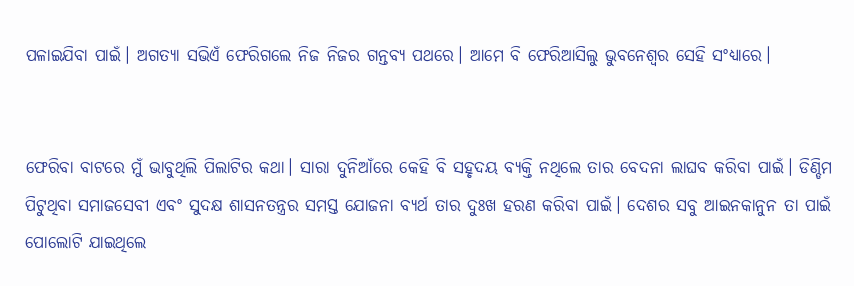ପଳାଇଯିବା ପାଇଁ। ଅଗତ୍ୟା ସଭିଏଁ ଫେରିଗଲେ ନିଜ ନିଜର ଗନ୍ତବ୍ୟ ପଥରେ। ଆମେ ବି ଫେରିଆସିଲୁ ଭୁବନେଶ୍ବର ସେହି ସଂଧ୍ୟାରେ।


ଫେରିବା ବାଟରେ ମୁଁ ଭାବୁଥିଲି ପିଲାଟିର କଥା। ସାରା ଦୁନିଆଁରେ କେହି ବି ସହୃଦୟ ବ୍ଯକ୍ତି ନଥିଲେ ତାର ବେଦନା ଲାଘବ କରିବା ପାଇଁ। ଡିଣ୍ଡିମ ପିଟୁଥିବା ସମାଜସେବୀ ଏବଂ ସୁଦକ୍ଷ ଶାସନତନ୍ତ୍ରର ସମସ୍ତ ଯୋଜନା ବ୍ଯର୍ଥ ତାର ଦୁଃଖ ହରଣ କରିବା ପାଇଁ। ଦେଶର ସବୁ ଆଇନକାନୁନ ତା ପାଇଁ ପୋଲୋଟି ଯାଇଥିଲେ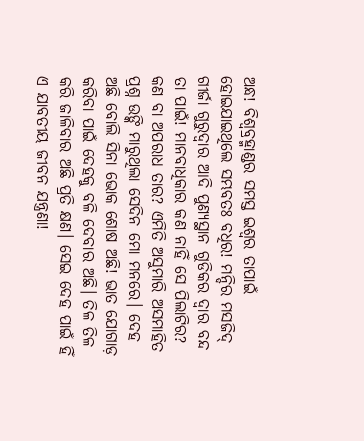ଅନ୍ଧ! ବିଶ୍ବବ୍ରହ୍ମାଣ୍ଡର ସମସ୍ତ ଇଶ୍ବର ତାପାଇଁ ହୋଇଯାଇଥିଲେ ସମ୍ଭବତଃ ବଧିର! ମନ୍ଦିର ମସଜିଦ୍ ଗୀର୍ଜା ଗୁରୁଦ୍ଵାର ଆଦି ପୁଣ୍ଯସ୍ଥାନ ଗୁଡିକର ଦ୍ଵାର ବନ୍ଦ ତା ପାଇଁ! ମାନବାଧିକାର କଣ ନାହିଁ ସେ ପିଲାଟିର? କଣ ବା ଅପରାଧ ତାର? ଏମିତି ଅସୁମାରି ଅସମାହିତ ପ୍ରଶ୍ନ ଉଙ୍କି ମାରୁଥିଲା ସେଦିନ ମୋ ମନରେ। ଦେହ ଅଛି ବୋଲି ସିନା ଭୋକ ଶୋଷ ଅଛି! ଭାତ ଯୋଗାଡ଼ କରିବା ପାଇଁ ଦେହକୁ ବଳି ଦେବାର ଅଛି। ତିଳ ତିଳ କରି ଜାଳିବାର ଅଛି ପ୍ରତି କ୍ଷଣ। ସେଇ ଦେହ ପାଇଁ ହିଁ ଏ ଯାବତୀୟ ଜୀବନ ଯନ୍ତ୍ରଣା!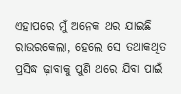ଏହାପରେ ମୁଁ ଅନେକ ଥର ଯାଇଛି ରାଉରକେଲା, ହେଲେ ସେ ତଥାକଥିତ ପ୍ରସିଦ୍ଧ ଢ଼ାବାକୁ ପୁଣି ଥରେ ଯିବା ପାଇଁ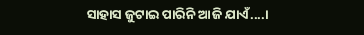ସାହାସ ଜୁଟାଇ ପାରିନି ଆଜି ଯାଏଁ....।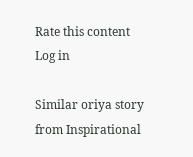Rate this content
Log in

Similar oriya story from Inspirational